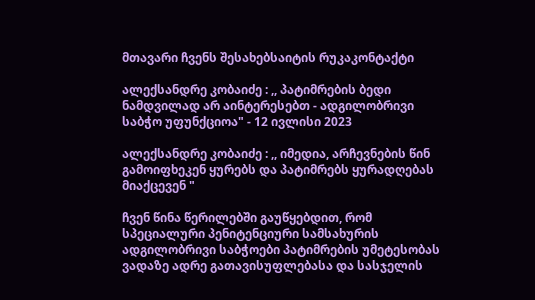მთავარი ჩვენს შესახებსაიტის რუკაკონტაქტი

ალექსანდრე კობაიძე : ,, პატიმრების ბედი ნამდვილად არ აინტერესებთ - ადგილობრივი საბჭო უფუნქციოა" - 12 ივლისი 2023

ალექსანდრე კობაიძე : ,, იმედია, არჩევნების წინ გამოიფხეკენ ყურებს და პატიმრებს ყურადღებას მიაქცევენ "

ჩვენ წინა წერილებში გაუწყებდით, რომ სპეციალური პენიტენციური სამსახურის ადგილობრივი საბჭოები პატიმრების უმეტესობას ვადაზე ადრე გათავისუფლებასა და სასჯელის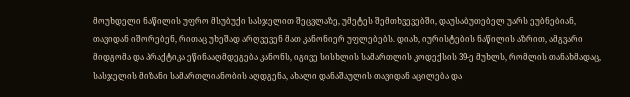მოუხდელი ნაწილის უფრო მსუბუქი სასჯელით შეცვლაზე, უმეტეს შემთხვევებში, დაუსაბუთებელ უარს ეუბნებიან, თავიდან იშორებენ, რითაც უხეშად არღვევენ მათ კანონიერ უფლებებს. დიახ, იურისტების ნაწილის აზრით, ამგვარი მიდგომა და პრაქტიკა ეწინააღმდეგება კანონს, იგივე სისხლის სამართლის კოდექსის 39-ე მუხლს, რომლის თანახმადაც, სასჯელის მიზანი სამართლიანობის აღდგენა, ახალი დანაშაულის თავიდან აცილება და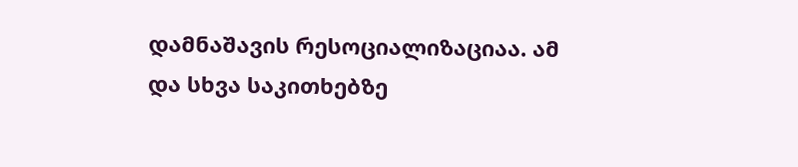დამნაშავის რესოციალიზაციაა. ამ და სხვა საკითხებზე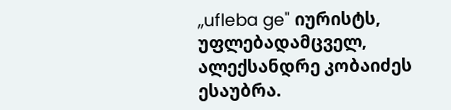,,ufleba ge" იურისტს, უფლებადამცველ, ალექსანდრე კობაიძეს ესაუბრა.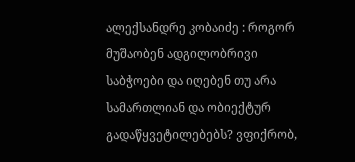ალექსანდრე კობაიძე : როგორ მუშაობენ ადგილობრივი საბჭოები და იღებენ თუ არა სამართლიან და ობიექტურ გადაწყვეტილებებს? ვფიქრობ,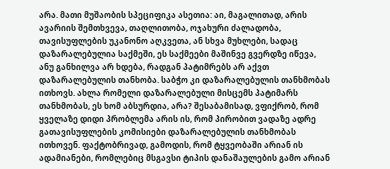არა. მათი მუშაობის სპეციფიკა ასეთია: აი, მაგალითად, არის ავარიის შემთხვევა, თაღლითობა, ოჯახური ძალადობა, თავისუფლების უკანონო აღკვეთა, ან სხვა მუხლები, სადაც დაზარალებულია საქმეში, ეს საქმეები მაშინვე გვერდზე იწევა, ანუ განხილვა არ ხდება, რადგან პატიმრებს არ აქვთ დაზარალებულის თანხობა. საბჭო კი დაზარალებულის თანხმობას ითხოვს. ახლა რომელი დაზარალებული მისცემს პატიმარს თანხმობას, ეს ხომ აბსურდია, არა? შესაბამისად, ვფიქრობ, რომ ყველაზე დიდი პრობლემა არის ის, რომ პირობით ვადაზე ადრე გათავისუფლების კომისიები დაზარალებულის თანხმობას ითხოვენ. ფაქტობრივად, გამოდის, რომ ტყვეობაში არიან ის ადამიანები, რომლებიც მსგავსი ტიპის დანაშაულების გამო არიან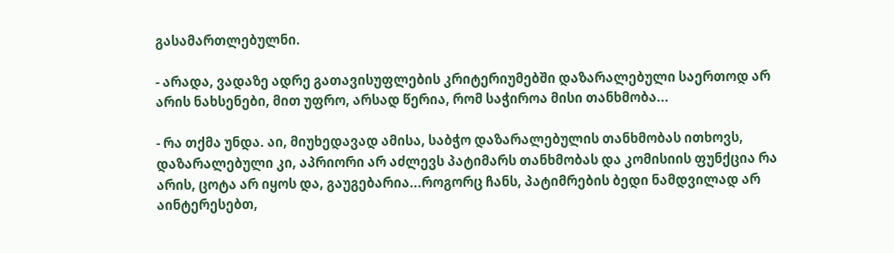გასამართლებულნი.

- არადა, ვადაზე ადრე გათავისუფლების კრიტერიუმებში დაზარალებული საერთოდ არ არის ნახსენები, მით უფრო, არსად წერია, რომ საჭიროა მისი თანხმობა...

- რა თქმა უნდა. აი, მიუხედავად ამისა, საბჭო დაზარალებულის თანხმობას ითხოვს, დაზარალებული კი, აპრიორი არ აძლევს პატიმარს თანხმობას და კომისიის ფუნქცია რა არის, ცოტა არ იყოს და, გაუგებარია...როგორც ჩანს, პატიმრების ბედი ნამდვილად არ აინტერესებთ,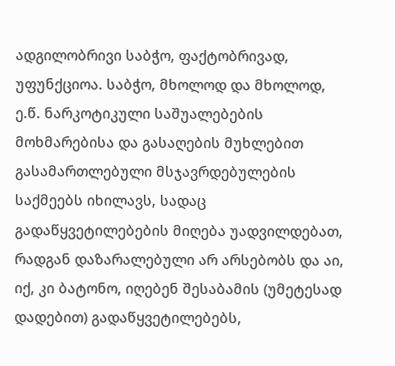ადგილობრივი საბჭო, ფაქტობრივად, უფუნქციოა. საბჭო, მხოლოდ და მხოლოდ, ე.წ. ნარკოტიკული საშუალებების მოხმარებისა და გასაღების მუხლებით გასამართლებული მსჯავრდებულების საქმეებს იხილავს, სადაც გადაწყვეტილებების მიღება უადვილდებათ, რადგან დაზარალებული არ არსებობს და აი, იქ, კი ბატონო, იღებენ შესაბამის (უმეტესად დადებით) გადაწყვეტილებებს,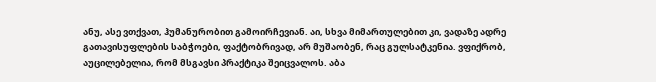ანუ, ასე ვთქვათ, ჰუმანურობით გამოირჩევიან. აი, სხვა მიმართულებით კი, ვადაზე ადრე გათავისუფლების საბჭოები, ფაქტობრივად, არ მუშაობენ, რაც გულსატკენია. ვფიქრობ, აუცილებელია, რომ მსგავსი პრაქტიკა შეიცვალოს. აბა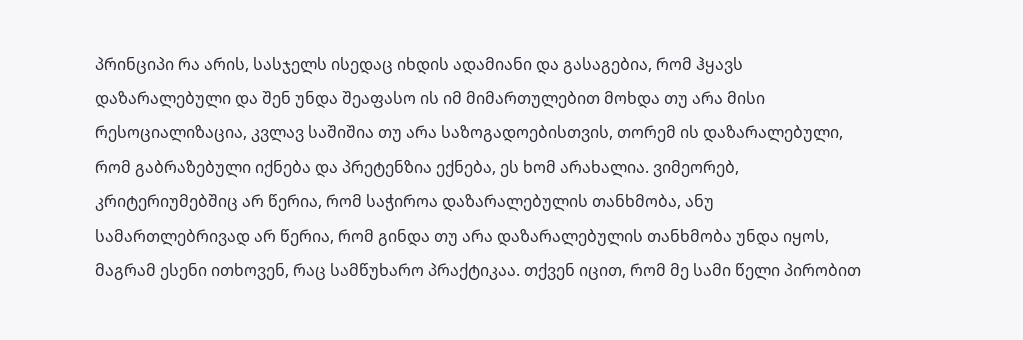პრინციპი რა არის, სასჯელს ისედაც იხდის ადამიანი და გასაგებია, რომ ჰყავს დაზარალებული და შენ უნდა შეაფასო ის იმ მიმართულებით მოხდა თუ არა მისი რესოციალიზაცია, კვლავ საშიშია თუ არა საზოგადოებისთვის, თორემ ის დაზარალებული, რომ გაბრაზებული იქნება და პრეტენზია ექნება, ეს ხომ არახალია. ვიმეორებ, კრიტერიუმებშიც არ წერია, რომ საჭიროა დაზარალებულის თანხმობა, ანუ სამართლებრივად არ წერია, რომ გინდა თუ არა დაზარალებულის თანხმობა უნდა იყოს, მაგრამ ესენი ითხოვენ, რაც სამწუხარო პრაქტიკაა. თქვენ იცით, რომ მე სამი წელი პირობით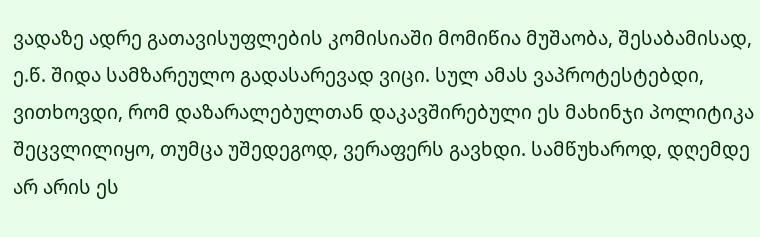ვადაზე ადრე გათავისუფლების კომისიაში მომიწია მუშაობა, შესაბამისად, ე.წ. შიდა სამზარეულო გადასარევად ვიცი. სულ ამას ვაპროტესტებდი, ვითხოვდი, რომ დაზარალებულთან დაკავშირებული ეს მახინჯი პოლიტიკა შეცვლილიყო, თუმცა უშედეგოდ, ვერაფერს გავხდი. სამწუხაროდ, დღემდე არ არის ეს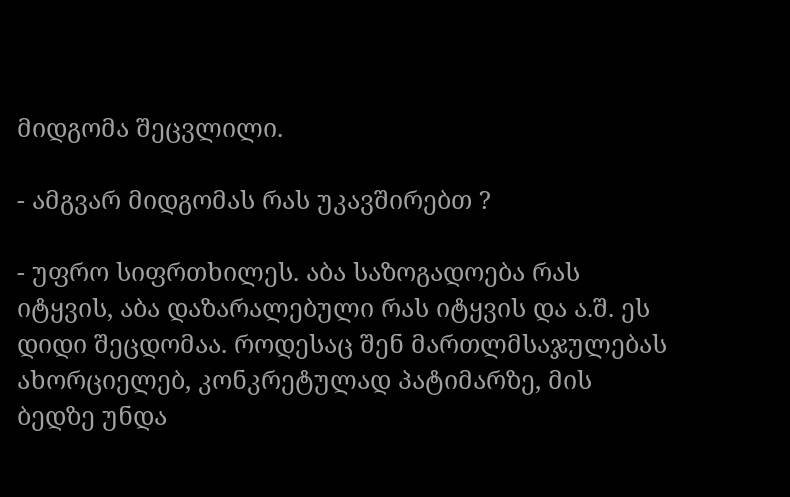მიდგომა შეცვლილი.

- ამგვარ მიდგომას რას უკავშირებთ ?

- უფრო სიფრთხილეს. აბა საზოგადოება რას იტყვის, აბა დაზარალებული რას იტყვის და ა.შ. ეს დიდი შეცდომაა. როდესაც შენ მართლმსაჯულებას ახორციელებ, კონკრეტულად პატიმარზე, მის ბედზე უნდა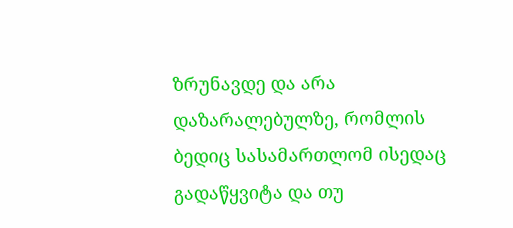ზრუნავდე და არა დაზარალებულზე, რომლის ბედიც სასამართლომ ისედაც გადაწყვიტა და თუ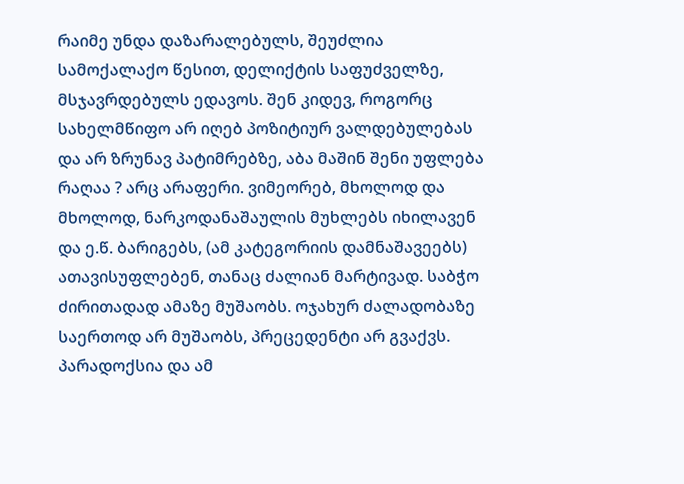რაიმე უნდა დაზარალებულს, შეუძლია სამოქალაქო წესით, დელიქტის საფუძველზე, მსჯავრდებულს ედავოს. შენ კიდევ, როგორც სახელმწიფო არ იღებ პოზიტიურ ვალდებულებას და არ ზრუნავ პატიმრებზე, აბა მაშინ შენი უფლება რაღაა ? არც არაფერი. ვიმეორებ, მხოლოდ და მხოლოდ, ნარკოდანაშაულის მუხლებს იხილავენ და ე.წ. ბარიგებს, (ამ კატეგორიის დამნაშავეებს)  ათავისუფლებენ, თანაც ძალიან მარტივად. საბჭო ძირითადად ამაზე მუშაობს. ოჯახურ ძალადობაზე საერთოდ არ მუშაობს, პრეცედენტი არ გვაქვს. პარადოქსია და ამ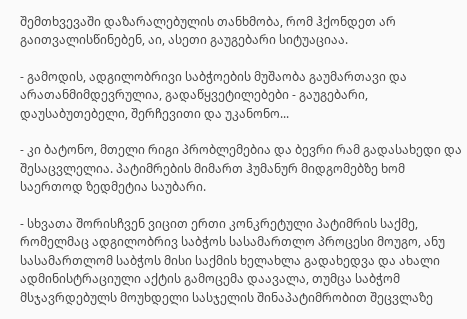შემთხვევაში დაზარალებულის თანხმობა, რომ ჰქონდეთ არ გაითვალისწინებენ, აი, ასეთი გაუგებარი სიტუაციაა.

- გამოდის, ადგილობრივი საბჭოების მუშაობა გაუმართავი და არათანმიმდევრულია, გადაწყვეტილებები - გაუგებარი, დაუსაბუთებელი, შერჩევითი და უკანონო...

- კი ბატონო, მთელი რიგი პრობლემებია და ბევრი რამ გადასახედი და შესაცვლელია. პატიმრების მიმართ ჰუმანურ მიდგომებზე ხომ საერთოდ ზედმეტია საუბარი.

- სხვათა შორისჩვენ ვიცით ერთი კონკრეტული პატიმრის საქმე, რომელმაც ადგილობრივ საბჭოს სასამართლო პროცესი მოუგო, ანუ სასამართლომ საბჭოს მისი საქმის ხელახლა გადახედვა და ახალი ადმინისტრაციული აქტის გამოცემა დაავალა, თუმცა საბჭომ მსჯავრდებულს მოუხდელი სასჯელის შინაპატიმრობით შეცვლაზე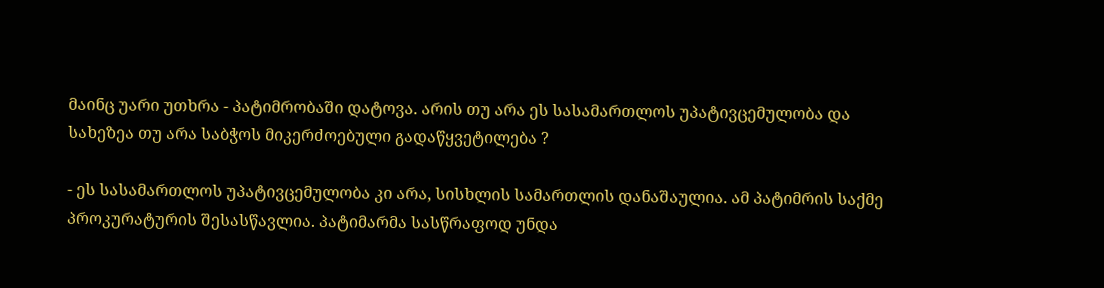მაინც უარი უთხრა - პატიმრობაში დატოვა. არის თუ არა ეს სასამართლოს უპატივცემულობა და სახეზეა თუ არა საბჭოს მიკერძოებული გადაწყვეტილება ?

- ეს სასამართლოს უპატივცემულობა კი არა, სისხლის სამართლის დანაშაულია. ამ პატიმრის საქმე პროკურატურის შესასწავლია. პატიმარმა სასწრაფოდ უნდა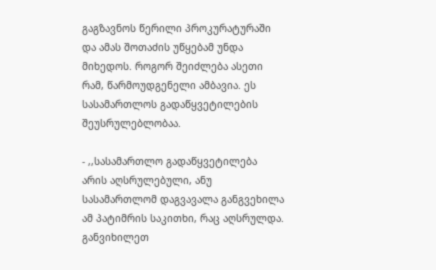გაგზავნოს წერილი პროკურატურაში და ამას შოთაძის უწყებამ უნდა მიხედოს. როგორ შეიძლება ასეთი რამ, წარმოუდგენელი ამბავია. ეს სასამართლოს გადაწყვეტილების შეუსრულებლობაა.

- ,,სასამართლო გადაწყვეტილება არის აღსრულებული, ანუ სასამართლომ დაგვავალა განგვეხილა ამ პატიმრის საკითხი, რაც აღსრულდა. განვიხილეთ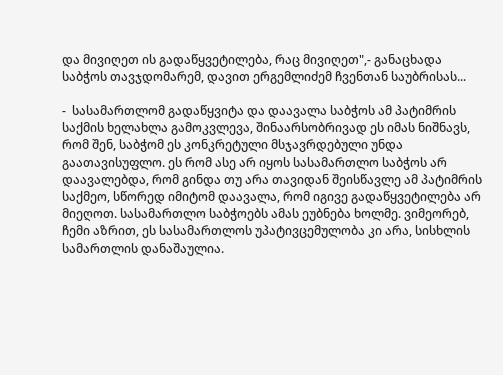და მივიღეთ ის გადაწყვეტილება, რაც მივიღეთ",- განაცხადა საბჭოს თავჯდომარემ, დავით ერგემლიძემ ჩვენთან საუბრისას...

-  სასამართლომ გადაწყვიტა და დაავალა საბჭოს ამ პატიმრის საქმის ხელახლა გამოკვლევა, შინაარსობრივად ეს იმას ნიშნავს, რომ შენ, საბჭომ ეს კონკრეტული მსჯავრდებული უნდა გაათავისუფლო. ეს რომ ასე არ იყოს სასამართლო საბჭოს არ დაავალებდა, რომ გინდა თუ არა თავიდან შეისწავლე ამ პატიმრის საქმეო, სწორედ იმიტომ დაავალა, რომ იგივე გადაწყვეტილება არ მიეღოთ. სასამართლო საბჭოებს ამას ეუბნება ხოლმე. ვიმეორებ, ჩემი აზრით, ეს სასამართლოს უპატივცემულობა კი არა, სისხლის სამართლის დანაშაულია.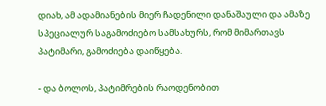დიახ, ამ ადამიანების მიერ ჩადენილი დანაშაული და ამაზე სპეციალურ საგამოძიებო სამსახურს, რომ მიმართავს პატიმარი, გამოძიება დაიწყება.

- და ბოლოს, პატიმრების რაოდენობით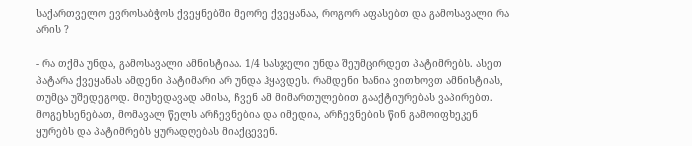საქართველო ევროსაბჭოს ქვეყნებში მეორე ქვეყანაა, როგორ აფასებთ და გამოსავალი რა არის ?

- რა თქმა უნდა, გამოსავალი ამნისტიაა. 1/4 სასჯელი უნდა შეუმცირდეთ პატიმრებს. ასეთ პატარა ქვეყანას ამდენი პატიმარი არ უნდა ჰყავდეს. რამდენი ხანია ვითხოვთ ამნისტიას, თუმცა უშედეგოდ. მიუხედავად ამისა, ჩვენ ამ მიმართულებით გააქტიურებას ვაპირებთ. მოგეხსენებათ, მომავალ წელს არჩევნებია და იმედია, არჩევნების წინ გამოიფხეკენ ყურებს და პატიმრებს ყურადღებას მიაქცევენ.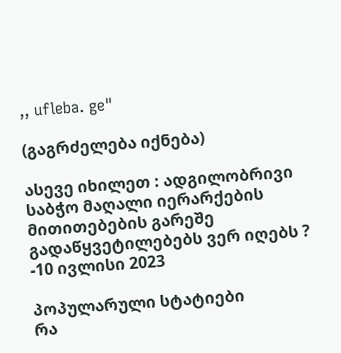,, ufleba. ge"

(გაგრძელება იქნება)

ასევე იხილეთ : ადგილობრივი საბჭო მაღალი იერარქების მითითებების გარეშე გადაწყვეტილებებს ვერ იღებს ? -10 ივლისი 2023

პოპულარული სტატიები
რა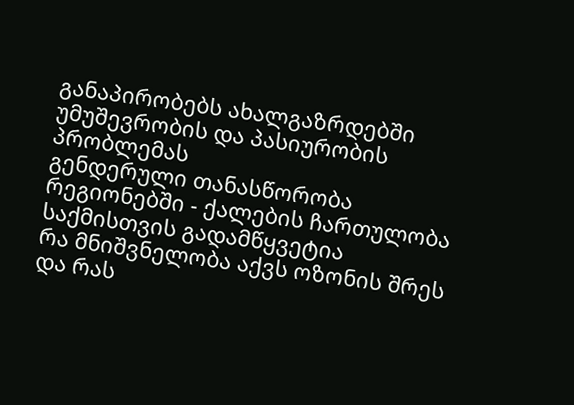განაპირობებს ახალგაზრდებში უმუშევრობის და პასიურობის პრობლემას
გენდერული თანასწორობა რეგიონებში - ქალების ჩართულობა საქმისთვის გადამწყვეტია
რა მნიშვნელობა აქვს ოზონის შრეს და რას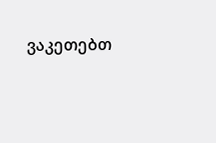ვაკეთებთ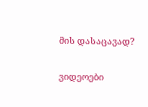მის დასაცავად?

ვიდეოები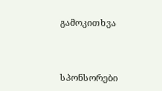გამოკითხვა



სპონსორები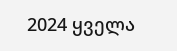2024 ყველა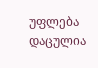უფლება დაცულია